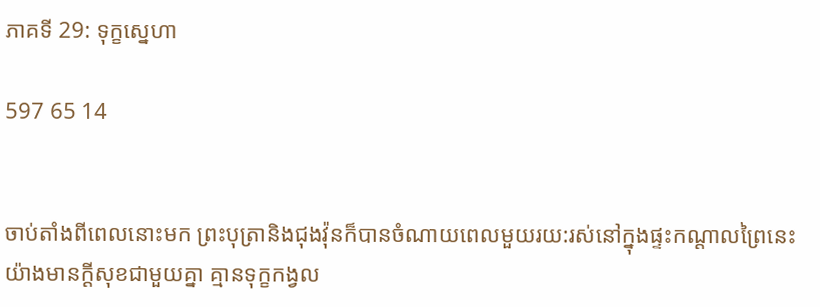ភាគទី 29: ទុក្ខស្នេហា

597 65 14


ចាប់តាំងពីពេលនោះមក ព្រះបុត្រានិងជុងវ៉ុនក៏បានចំណាយពេលមួយរយ:រស់នៅក្នុងផ្ទះកណ្ដាលព្រៃនេះយ៉ាងមានក្ដីសុខជាមួយគ្នា គ្មានទុក្ខកង្វល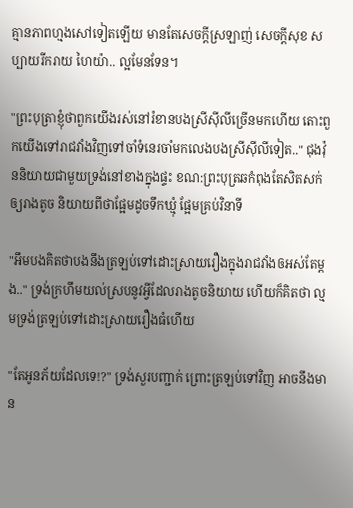គ្មានភាពហ្មងសៅទៀតឡើយ មានតែសេចក្ដីស្រឡាញ់ សេចក្ដីសុខ សប្បាយរីករាយ ហៃយ៉ា.. ល្អមែនទែន។

"ព្រះបុត្រាខ្ញុំថាពួកយើងរស់នៅរំខានបងស្រីសុីលីច្រើនមកហើយ តោះពួកយើងទៅរាជវាំងវិញទៅចាំទំនេរចាំមកលេងបងស្រីសុីលីទៀត.." ជុងវ៉ុននិយាយជាមួយទ្រង់នៅខាងក្នុងផ្ទះ ខណ:ព្រះបុត្រឆកំពុងតែសិតសក់ឲ្យរាងតូច និយាយពីថាផ្អែមដូចទឹកឃ្មុំ ផ្អែមគ្រប់វិនាទី

"អឹមបងគិតថាបងនឹងត្រឡប់ទៅដោះស្រាយរឿងក្នុងរាជវាំងឲអស់តែម្ដង.." ទ្រង់ក្រហឹមយល់ស្របនូវអ្វីដែលរាងតូចនិយាយ ហើយក៏គិតថា ល្មមទ្រង់ត្រឡប់ទៅដោះស្រាយរឿងធំហើយ

"តែអូនភ័យដែលទេ!?" ទ្រង់សួរបញ្ជាក់ ព្រោះត្រឡប់ទៅវិញ អាចនឹងមាន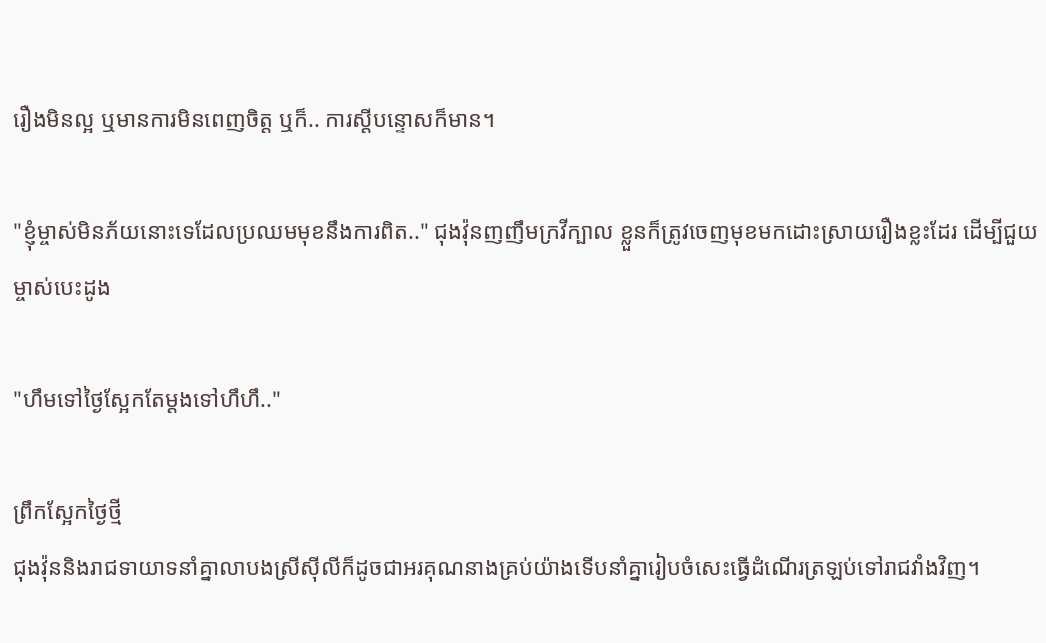រឿងមិនល្អ ឬមានការមិនពេញចិត្ត ឬក៏.. ការស្ដីបន្ទោសក៏មាន។

"ខ្ញុំម្ចាស់មិនភ័យនោះទេដែលប្រឈមមុខនឹងការពិត.." ជុងវ៉ុនញញឹមក្រវីក្បាល ខ្លួនក៏ត្រូវចេញមុខមកដោះស្រាយរឿងខ្លះដែរ ដើម្បីជួយម្ចាស់បេះដូង

"ហឹមទៅថ្ងៃស្អែកតែម្ដងទៅហឹហឹ.."

ព្រឹកស្អែកថ្ងៃថ្មី
ជុងវ៉ុននិងរាជទាយាទនាំគ្នាលាបងស្រីសុីលីក៏ដូចជាអរគុណនាងគ្រប់យ៉ាងទើបនាំគ្នារៀបចំសេះធ្វើដំណើរត្រឡប់ទៅរាជវាំងវិញ។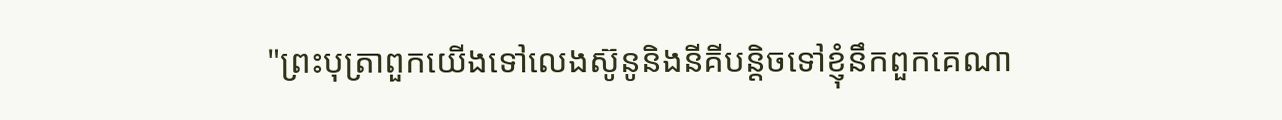"ព្រះបុត្រាពួកយើងទៅលេងស៊ូនូនិងនីគីបន្តិចទៅខ្ញុំនឹកពួកគេណា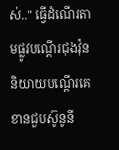ស់.." ធ្វើដំណើរតាមផ្លូវបណ្ដើរជុងវ៉ុននិយាយបណ្ដើរគេខានជួបស៊ូនូនី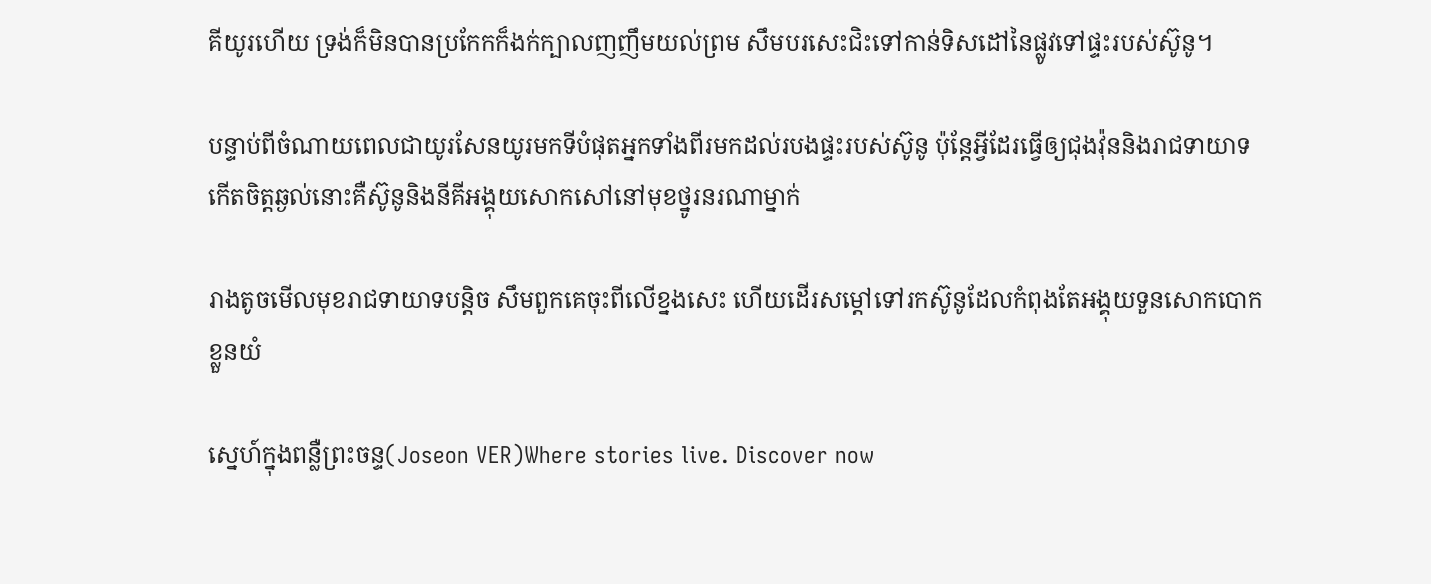គីយូរហើយ ទ្រង់ក៏មិនបានប្រកែកក៏ងក់ក្បាលញញឹមយល់ព្រម សឹមបរសេះជិះទៅកាន់ទិសដៅនៃផ្លូវទៅផ្ទះរបស់ស៊ូនូ។

បន្ទាប់ពីចំណាយពេលជាយូរសែនយូរមកទីបំផុតអ្នកទាំងពីរមកដល់របងផ្ទះរបស់ស៊ូនូ ប៉ុន្តែអ្វីដែរធ្វើឲ្យជុងវ៉ុននិងរាជទាយាទកើតចិត្តឆ្ងល់នោះគឺស៊ូនូនិងនីគីអង្គុយសោកសៅនៅមុខថ្នូរនរណាម្នាក់

រាងតូចមើលមុខរាជទាយាទបន្តិច សឹមពួកគេចុះពីលើខ្នងសេះ ហើយដើរសម្ដៅទៅរកស៊ូនូដែលកំពុងតែអង្គុយទួនសោកបោកខ្លួនយំ

ស្នេហ៍ក្នុងពន្លឺព្រះចន្ទ(Joseon VER)Where stories live. Discover now